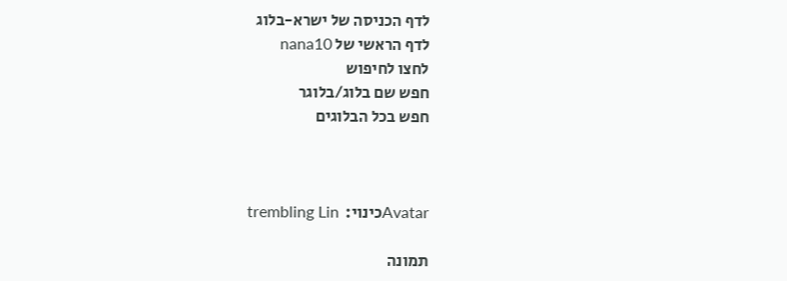לדף הכניסה של ישרא-בלוג
לדף הראשי של nana10
לחצו לחיפוש
חפש שם בלוג/בלוגר
חפש בכל הבלוגים



Avatarכינוי:  trembling Lin

תמונה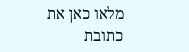מלאו כאן את כתובת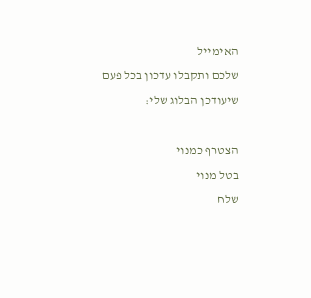האימייל
שלכם ותקבלו עדכון בכל פעם שיעודכן הבלוג שלי:

הצטרף כמנוי
בטל מנוי
שלח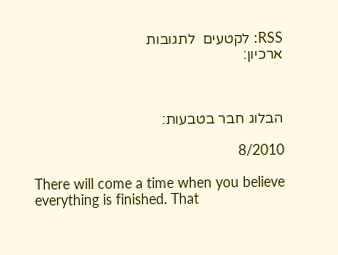RSS: לקטעים  לתגובות
ארכיון:



הבלוג חבר בטבעות:

8/2010

There will come a time when you believe everything is finished. That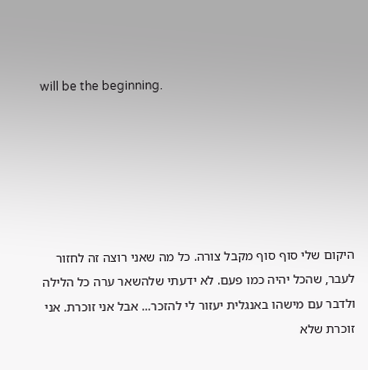will be the beginning.






היקום שלי סוף סוף מקבל צורה. כל מה שאני רוצה זה לחזור לעבר, שהכל יהיה כמו פעם. לא ידעתי שלהשאר ערה כל הלילה ולדבר עם מישהו באנגלית יעזור לי להזכר... אבל אני זוכרת. אני זוכרת שלא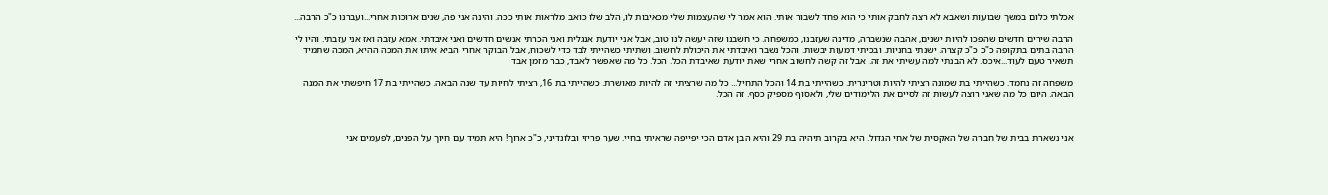אכלתי כלום במשך שבועות ושאבא לא רצה לחבק אותי כי הוא פחד לשבור אותי. הוא אמר לי שהעצמות שלי מכאיבות לו, הלב שלו כואב מלראות אותי ככה. והינה אני פה, שנים ארוכות אחרי...ועברנו כ"כ הרבה...

הרבה שירים חדשים שהפכו להיות ישנים, אהבה שנשברה, מדינה שעזבנו, כמשפחה. כי חשבנו שזה יעשה לנו טוב, אבל אני יודעת אנגלית ואני הכרתי אנשים חדשים ואני איבדתי. אמא עזבה ואז אני עזבתי. והיו לי הרבה בתים בתקופה כ"כ כ"כ קצרה. ישנתי בחניות. ובכיתי דמעות יבשות. והכל נשבר ואיבדתי את היכולת לחשוב. ושתיתי כשהייתי לבד כדי לשכוח, אבל הבוקר אחרי הביא איתו את המכה ההיא, המכה שתמיד תשאיר טעם לעוד...איכס. לא הבנתי למה עשיתי את זה. אבל זה קשה לחשוב אחרי שאת יודעת שאיבדת הכל. הכל. כל מה שאפשר לאבד, כבר מזמן אבד

משפחה זה נחמד. כשהייתי בת שמונה רציתי להיות וטרינרית. כשהייתי בת 14 והכל התחיל... כל מה שרציתי זה להיות מאושרת. כשהייתי בת 16, רציתי לחיות עד שנה הבאה. כשהייתי בת 17 חיפשתי את המנה הבאה. היום כל מה שאני רוצה לעשות זה לסיים את הלימודים שלי, ולאסוף מספיק כסף. זה הכל.



אני נשארת בבית של חברה של האקסית של אחי הגדול. היא בקרוב תיהיה בת 29 והיא הבן אדם הכי יפייפה שראיתי בחיי. שער פריזי ובלונדיני, כ"כ ארוך! היא תמיד עם חיוך על הפנים, לפעמים אני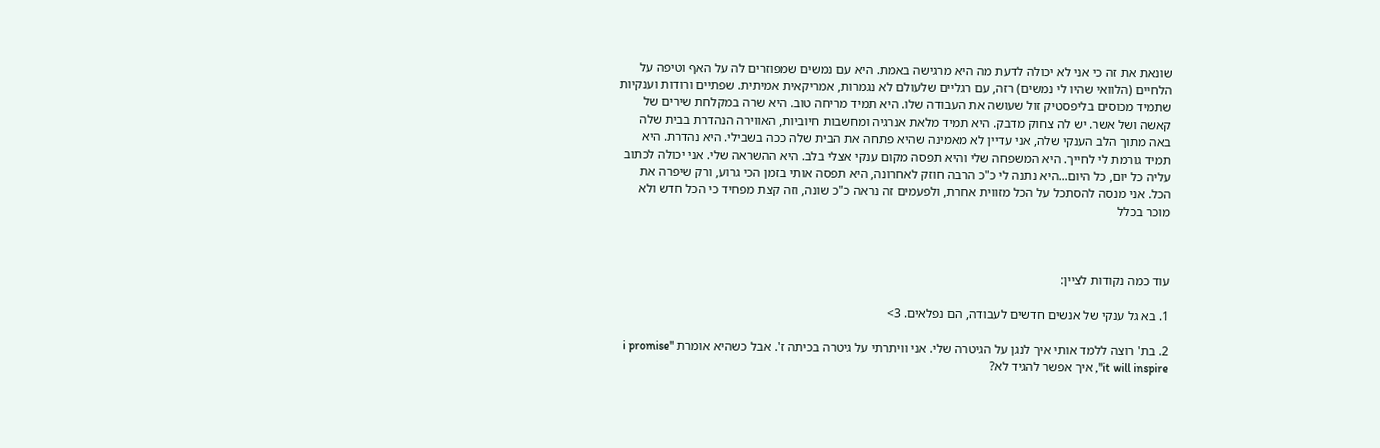שונאת את זה כי אני לא יכולה לדעת מה היא מרגישה באמת. היא עם נמשים שמפוזרים לה על האף וטיפה על הלחיים (הלוואי שהיו לי נמשים) רזה, עם רגליים שלעולם לא נגמרות, אמריקאית אמיתית. שפתיים ורודות וענקיות שתמיד מכוסים בליפסטיק זול שעושה את העבודה שלו. היא תמיד מריחה טוב. היא שרה במקלחת שירים של קאשה ושל אשר. יש לה צחוק מדבק. היא תמיד מלאת אנרגיה ומחשבות חיוביות, האווירה הנהדרת בבית שלה באה מתוך הלב הענקי שלה, אני עדיין לא מאמינה שהיא פתחה את הבית שלה ככה בשבילי. היא נהדרת. היא תמיד גורמת לי לחייך. היא המשפחה שלי והיא תפסה מקום ענקי אצלי בלב. היא ההשראה שלי. אני יכולה לכתוב עליה כל יום, כל היום...היא נתנה לי כ"כ הרבה חוזק לאחרונה, היא תפסה אותי בזמן הכי גרוע, ורק שיפרה את הכל. אני מנסה להסתכל על הכל מזווית אחרת, ולפעמים זה נראה כ"כ שונה, וזה קצת מפחיד כי הכל חדש ולא מוכר בכלל



עוד כמה נקודות לציין:

1. בא גל ענקי של אנשים חדשים לעבודה, הם נפלאים. 3>

2. בת' רוצה ללמד אותי איך לנגן על הגיטרה שלי. אני וויתרתי על גיטרה בכיתה ז'. אבל כשהיא אומרת "i promise it will inspire", איך אפשר להגיד לא?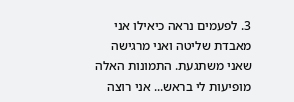3. לפעמים נראה כיאילו אני מאבדת שליטה ואני מרגישה שאני משתגעת. התמונות האלה מופיעות לי בראש... אני רוצה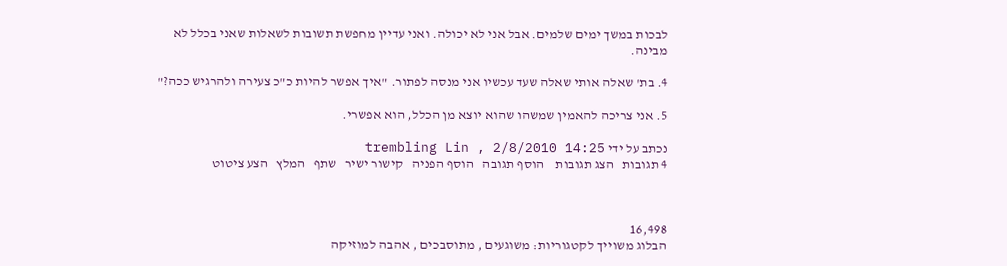לבכות במשך ימים שלמים. אבל אני לא יכולה. ואני עדיין מחפשת תשובות לשאלות שאני בכלל לא מבינה.

4. בת' שאלה אותי שאלה שעד עכשיו אני מנסה לפתור. "איך אפשר להיות כ"כ צעירה ולהרגיש ככה?"

5. אני צריכה להאמין שמשהו שהוא יוצא מן הכלל, הוא אפשרי.

נכתב על ידי trembling Lin , 2/8/2010 14:25
4 תגובות   הצג תגובות    הוסף תגובה   הוסף הפניה   קישור ישיר   שתף   המלץ   הצע ציטוט



16,498
הבלוג משוייך לקטגוריות: משוגעים , מתוסבכים , אהבה למוזיקה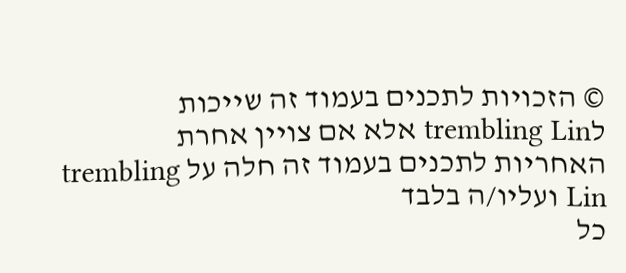© הזכויות לתכנים בעמוד זה שייכות לtrembling Lin אלא אם צויין אחרת
האחריות לתכנים בעמוד זה חלה על trembling Lin ועליו/ה בלבד
כל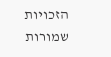הזכויות שמורות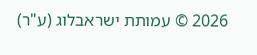2026 © עמותת ישראבלוג (ע"ר)